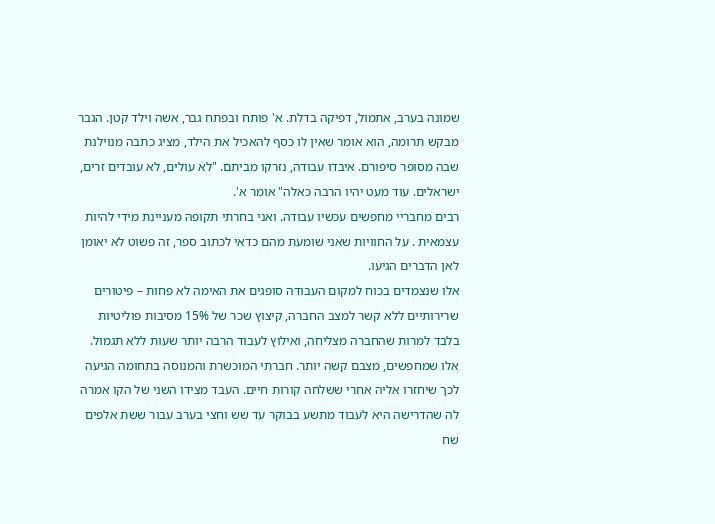שמונה בערב, אתמול, דפיקה בדלת. א' פותח ובפתח גבר, אשה וילד קטן. הגבר מבקש תרומה, הוא אומר שאין לו כסף להאכיל את הילד, מציג כתבה מנוילנת שבה מסופר סיפורם. איבדו עבודה, נזרקו מביתם. "לא עולים, לא עובדים זרים, ישראלים. עוד מעט יהיו הרבה כאלה" אומר א'.
רבים מחבריי מחפשים עכשיו עבודה. ואני בחרתי תקופה מעניינת מידי להיות עצמאית . על החוויות שאני שומעת מהם כדאי לכתוב ספר, זה פשוט לא יאומן לאן הדברים הגיעו.
אלו שנצמדים בכוח למקום העבודה סופגים את האימה לא פחות – פיטורים שרירותיים ללא קשר למצב החברה, קיצוץ שכר של 15% מסיבות פוליטיות בלבד למרות שהחברה מצליחה, ואילוץ לעבוד הרבה יותר שעות ללא תגמול.
אלו שמחפשים, מצבם קשה יותר. חברתי המוכשרת והמנוסה בתחומה הגיעה לכך שיחזרו אליה אחרי ששלחה קורות חיים. העבד מצידו השני של הקו אמרה לה שהדרישה היא לעבוד מתשע בבוקר עד שש וחצי בערב עבור ששת אלפים שח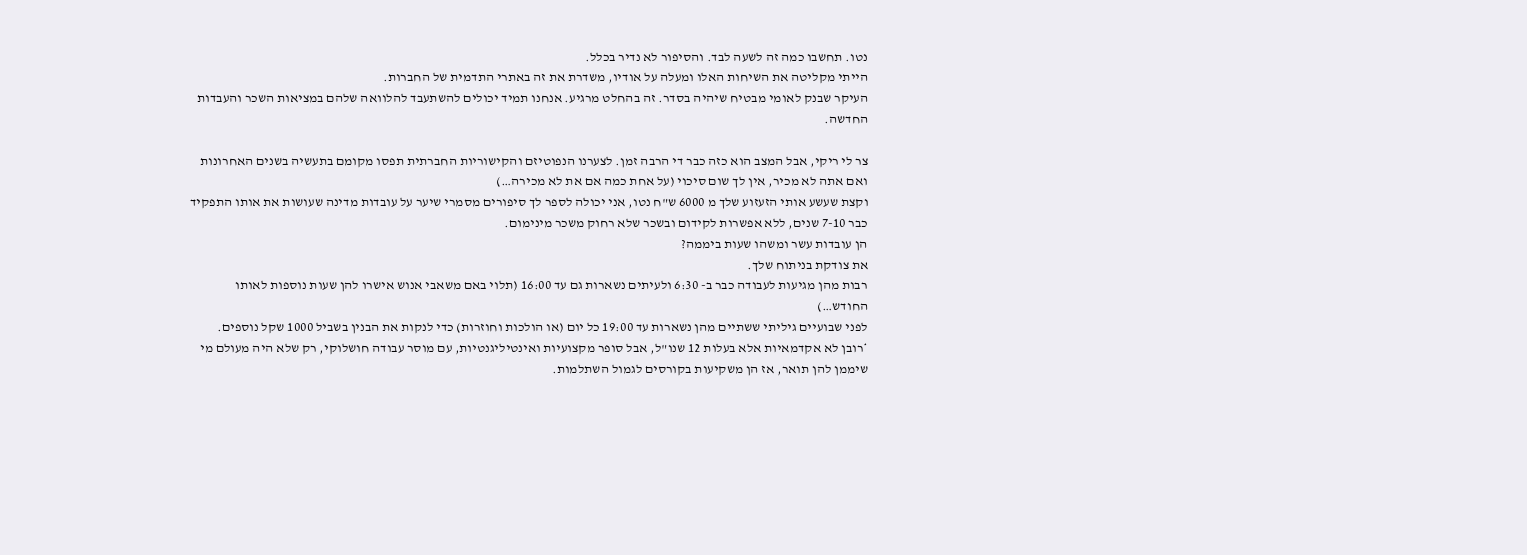נטו. תחשבו כמה זה לשעה לבד. והסיפור לא נדיר בכלל.
הייתי מקליטה את השיחות האלו ומעלה על אודיו, משדרת את זה באתרי התדמית של החברות.
העיקר שבנק לאומי מבטיח שיהיה בסדר. זה בהחלט מרגיע. אנחנו תמיד יכולים להשתעבד להלוואה שלהם במציאות השכר והעבדות החדשה.

צר לי ריקי, אבל המצב הוא כזה כבר די הרבה זמן. לצערנו הנפוטיזם והקישוריות החברתית תפסו מקומם בתעשיה בשנים האחרונות ואם אתה לא מכיר, אין לך שום סיכוי (על אחת כמה אם את לא מכירה…)
וקצת שעשע אותי הזעזוע שלך מ 6000 ש"ח נטו, אני יכולה לספר לך סיפורים מסמרי שיער על עובדות מדינה שעושות את אותו התפקיד כבר 7-10 שנים, ללא אפשרות לקידום ובשכר שלא רחוק משכר מינימום.
הן עובדות עשר ומשהו שעות ביממה?
את צודקת בניתוח שלך.
רבות מהן מגיעות לעבודה כבר ב- 6:30 ולעיתים נשארות גם עד 16:00 (תלוי באם משאבי אנוש אישרו להן שעות נוספות לאותו החודש…)
לפני שבועיים גיליתי ששתיים מהן נשארות עד 19:00 כל יום (או הולכות וחוזרות) כדי לנקות את הבנין בשביל 1000 שקל נוספים.
*רובן לא אקדמאיות אלא בעלות 12 שנו"ל, אבל סופר מקצועיות ואינטיליגנטיות, עם מוסר עבודה חושלוקי, רק שלא היה מעולם מי שיממן להן תואר, אז הן משקיעות בקורסים לגמול השתלמות.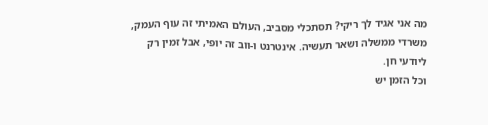מה אני אגיד לך ריקי? תסתכלי מסביב, העולם האמיתי זה עוף העמק, משרדי ממשלה ושאר תעשיה. אינטרנט ו-ווב זה יופי, אבל זמין רק ליודעי חן.
וכל הזמן יש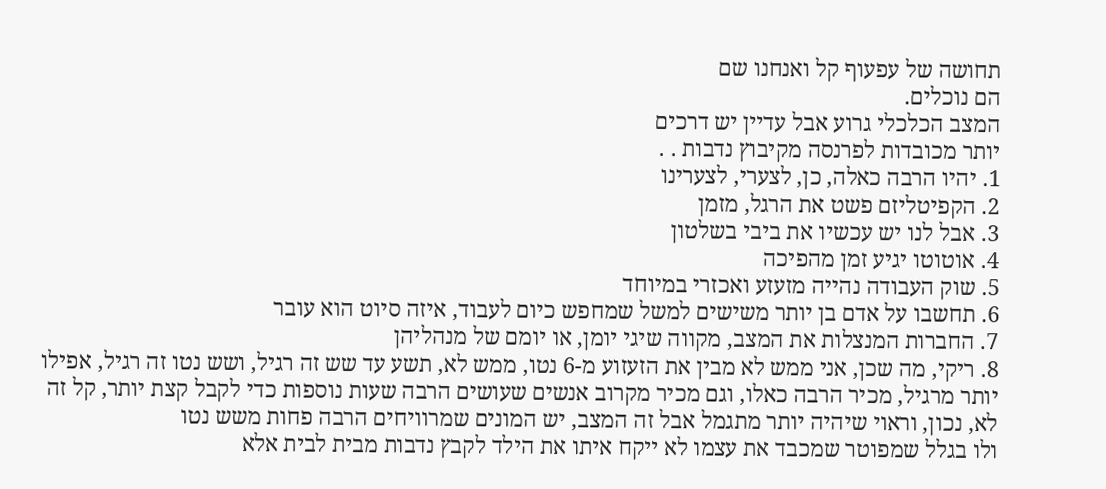תחושה של עפעוף קל ואנחנו שם
הם נוכלים.
המצב הכלכלי גרוע אבל עדיין יש דרכים
יותר מכובדות לפרנסה מקיבוץ נדבות . .
1. יהיו הרבה כאלה, כן, לצערי, לצערינו
2. הקפיטליזם פשט את הרגל, מזמן
3. אבל לנו יש עכשיו את ביבי בשלטון
4. אוטוטו יגיע זמן מהפיכה
5. שוק העבודה נהייה מזעזע ואכזרי במיוחד
6. תחשבו על אדם בן יותר משישים למשל שמחפש כיום לעבוד, איזה סיוט הוא עובר
7. החברות המנצלות את המצב, מקווה שיגי יומן, או יומם של מנהליהן
8. ריקי, מה שכן, אני ממש לא מבין את הזעזוע מ-6 נטו, ממש לא, תשע עד שש זה רגיל, ושש נטו זה רגיל, אפילו יותר מרגיל, מכיר הרבה כאלו, וגם מכיר מקרוב אנשים שעושים הרבה שעות נוספות כדי לקבל קצת יותר, קל זה לא, נכון, וראוי שיהיה יותר מתגמל אבל זה המצב, יש המונים שמרוויחים הרבה פחות משש נטו
ולו בגלל שמפוטר שמכבד את עצמו לא ייקח איתו את הילד לקבץ נדבות מבית לבית אלא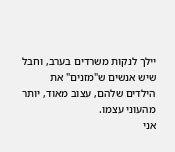יילך לנקות משרדים בערב, וחבל שיש אנשים ש"מזנים" את הילדים שלהם, עצוב מאוד, יותר מהעוני עצמו.
אני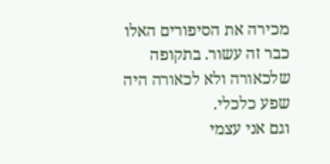מכירה את הסיפורים האלו כבר זה עשור. בתקופה שלכאורה ולא לכאורה היה שפע כלכלי.
וגם אני עצמי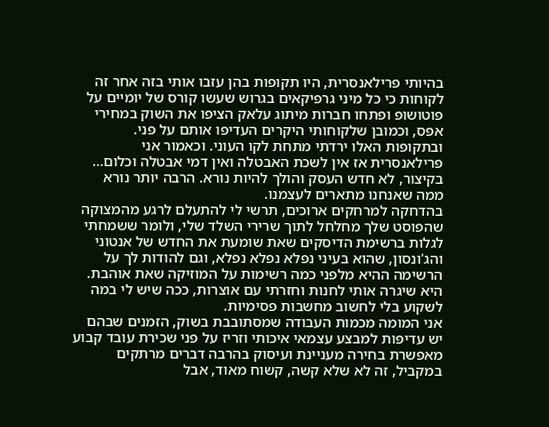בהיותי פרילאנסרית, היו תקופות בהן עזבו אותי בזה אחר זה לקוחות כי כל מיני גרפיקאים בגרוש שעשו קורס של יומיים על פוטושופ ופתחו חברות מיתוג עלאק הציפו את השוק במחירי אפס, וכמובן שלקוחותי היקרים העדיפו אותם על פני. ובתקופות האלו ירדתי מתחת לקו העוני. וכאמור אני פרילאנסרית אז אין לשכת האבטלה ואין דמי אבטלה וכלום…
בקיצור, לא חדש העסק והולך להיות נורא. הרבה יותר נורא ממה שאנחנו מתארים לעצמנו.
בהדחקה למרחקים ארוכים, תרשי לי להתעלם לרגע מהמצוקה שהפוסט שלך מחלחל לתוך שרירי השלד שלי, ולומר ששמחתי לגלות ברשימת הדיסקים שאת שומעת את החדש של אנטוני והג'ונסון, שהוא בעיני נפלא נפלא נפלא, וגם להודות לך על הרשימה ההיא מלפני כמה רשימות על המוזיקה שאת אוהבת. היא שיגרה אותי לחנות וחזרתי עם אוצרות, ככה שיש לי במה לשקוע בלי לחשוב מחשבות פסימיות.
אני המומה מכמות העבודה שמסתובבת בשוק, הזמנים שבהם יש עדיפות למבצע עצמאי איכותי וזריז על פני שכירת עובד קבוע מאפשרת בחירה מעניינת ועיסוק בהרבה דברים מרתקים במקביל, זה לא שלא קשה, קשוח מאוד, אבל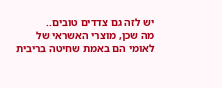יש לזה גם צדדים טובים..
מה שכן, מוצרי האשראי של לאומי הם באמת שחיטה בריבית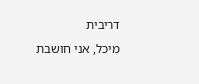דריבית
מיכל, אני חושבת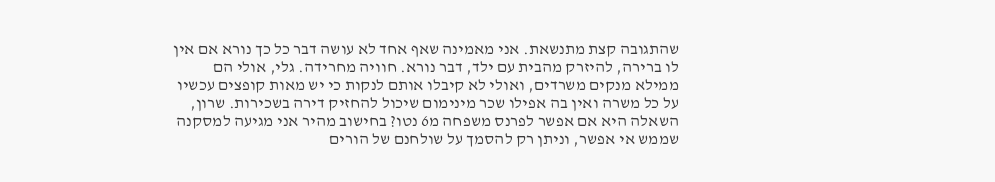שהתגובה קצת מתנשאת. אני מאמינה שאף אחד לא עושה דבר כל כך נורא אם אין לו ברירה, להיזרק מהבית עם ילד, דבר נורא. חוויה מחרידה. גלי, אולי הם ממילא מנקים משרדים, ואולי לא קיבלו אותם לנקות כי יש מאות קופצים עכשיו על כל משרה ואין בה אפילו שכר מינימום שיכול להחזיק דירה בשכירות. שרון, השאלה היא אם אפשר לפרנס משפחה מ6 נטו? בחישוב מהיר אני מגיעה למסקנה שממש אי אפשר, וניתן רק להסמך על שולחנם של הורים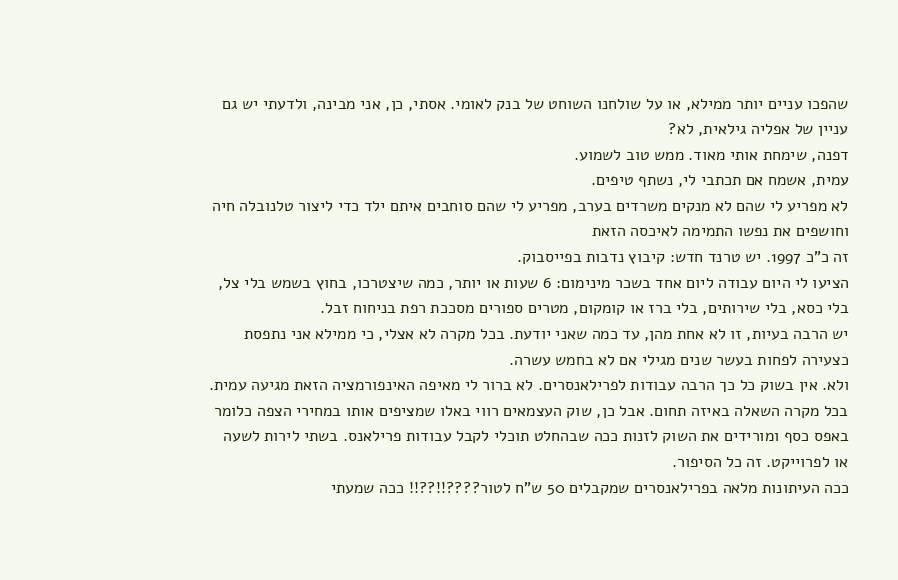שהפכו עניים יותר ממילא, או על שולחנו השוחט של בנק לאומי. אסתי, כן, אני מבינה, ולדעתי יש גם עניין של אפליה גילאית, לא?
דפנה, שימחת אותי מאוד. ממש טוב לשמוע.
עמית, אשמח אם תכתבי לי, נשתף טיפים.
לא מפריע לי שהם לא מנקים משרדים בערב, מפריע לי שהם סוחבים איתם ילד כדי ליצור טלנובלה חיה וחושפים את נפשו התמימה לאיכסה הזאת
זה כ"כ 1997. יש טרנד חדש: קיבוץ נדבות בפייסבוק.
הציעו לי היום עבודה ליום אחד בשכר מינימום: 6 שעות או יותר, כמה שיצטרכו, בחוץ בשמש בלי צל, בלי כסא, בלי שירותים, בלי ברז או קומקום, מטרים ספורים מסככת רפת בניחוח זבל.
יש הרבה בעיות, זו לא אחת מהן, עד כמה שאני יודעת. בכל מקרה לא אצלי, כי ממילא אני נתפסת כצעירה לפחות בעשר שנים מגילי אם לא בחמש עשרה.
ולא. אין בשוק כל כך הרבה עבודות לפרילאנסרים. לא ברור לי מאיפה האינפורמציה הזאת מגיעה עמית. בכל מקרה השאלה באיזה תחום. אבל כן, שוק העצמאים רווי באלו שמציפים אותו במחירי הצפה כלומר באפס כסף ומורידים את השוק לזנות ככה שבהחלט תוכלי לקבל עבודות פרילאנס. בשתי לירות לשעה או לפרוייקט. זה כל הסיפור.
ככה העיתונות מלאה בפרילאנסרים שמקבלים 50 ש"ח לטור????!!??!! ככה שמעתי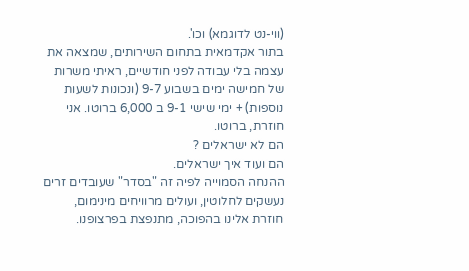(ווי-נט לדוגמא) וכו'.
בתור אקדמאית בתחום השירותים, שמצאה את עצמה בלי עבודה לפני חודשיים, ראיתי משרות של חמישה ימים בשבוע 9-7 (ונכונות לשעות נוספות) + ימי שישי 9-1 ב 6,000 ברוטו. אני חוזרת, ברוטו.
הם לא ישראלים ?
הם ועוד איך ישראלים.
ההנחה הסמוייה לפיה זה "בסדר" שעובדים זרים נעשקים לחלוטין, ועולים מרוויחים מינימום, חוזרת אלינו בהפוכה, מתנפצת בפרצופנו.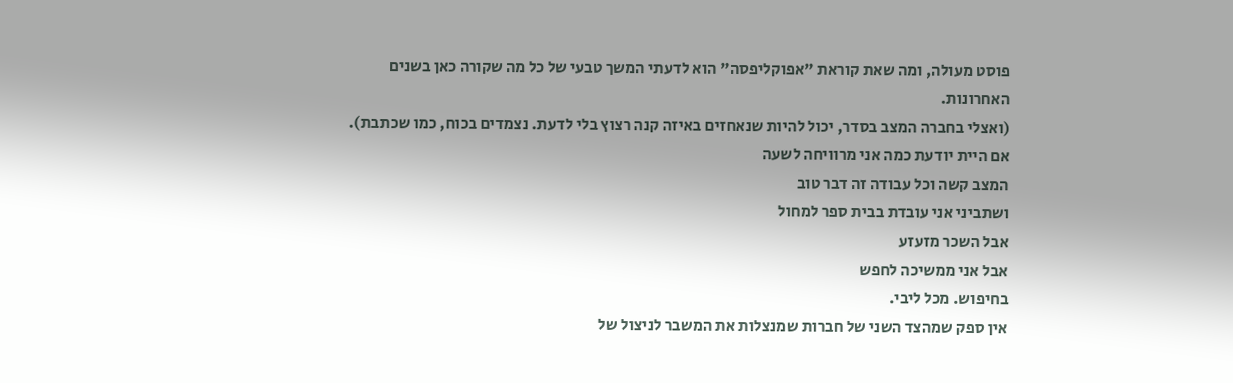פוסט מעולה, ומה שאת קוראת "אפוקליפסה" הוא לדעתי המשך טבעי של כל מה שקורה כאן בשנים האחרונות.
(ואצלי בחברה המצב בסדר, יכול להיות שנאחזים באיזה קנה רצוץ בלי לדעת. נצמדים בכוח, כמו שכתבת).
אם היית יודעת כמה אני מרוויחה לשעה
המצב קשה וכל עבודה זה דבר טוב
ושתביני אני עובדת בבית ספר למחול
אבל השכר מזעזע
אבל אני ממשיכה לחפש
בחיפוש. מכל ליבי.
אין ספק שמהצד השני של חברות שמנצלות את המשבר לניצול של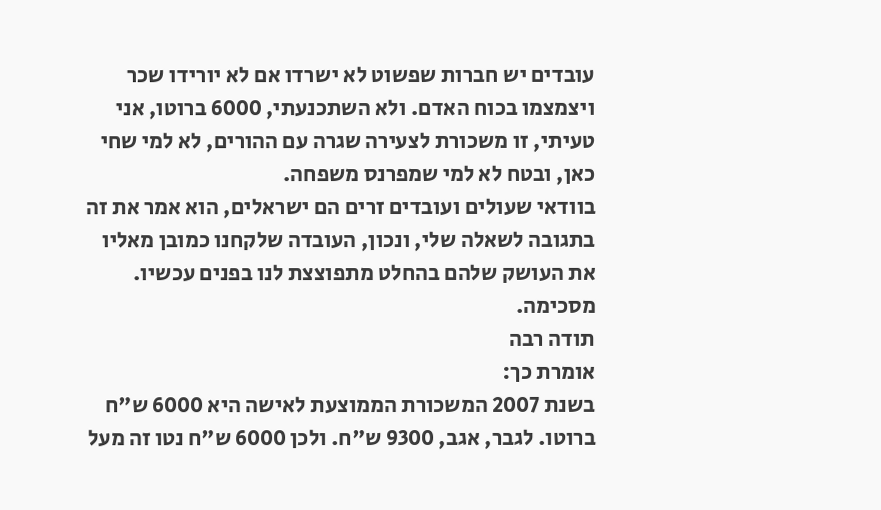עובדים יש חברות שפשוט לא ישרדו אם לא יורידו שכר ויצמצמו בכוח האדם. ולא השתכנעתי, 6000 ברוטו, אני טעיתי, זו משכורת לצעירה שגרה עם ההורים, לא למי שחי כאן, ובטח לא למי שמפרנס משפחה.
בוודאי שעולים ועובדים זרים הם ישראלים, הוא אמר את זה בתגובה לשאלה שלי, ונכון, העובדה שלקחנו כמובן מאליו את העושק שלהם בהחלט מתפוצצת לנו בפנים עכשיו. מסכימה.
תודה רבה
אומרת כך:
בשנת 2007 המשכורת הממוצעת לאישה היא 6000 ש"ח ברוטו. לגבר, אגב, 9300 ש"ח. ולכן 6000 ש"ח נטו זה מעל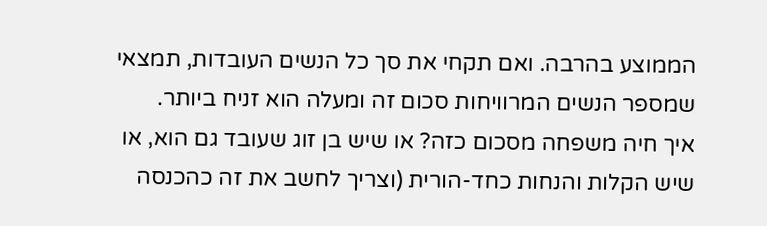הממוצע בהרבה. ואם תקחי את סך כל הנשים העובדות, תמצאי שמספר הנשים המרוויחות סכום זה ומעלה הוא זניח ביותר.
איך חיה משפחה מסכום כזה? או שיש בן זוג שעובד גם הוא, או שיש הקלות והנחות כחד-הורית (וצריך לחשב את זה כהכנסה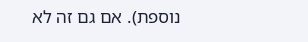נוספת). אם גם זה לא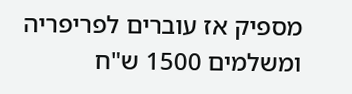מספיק אז עוברים לפריפריה ומשלמים 1500 ש"ח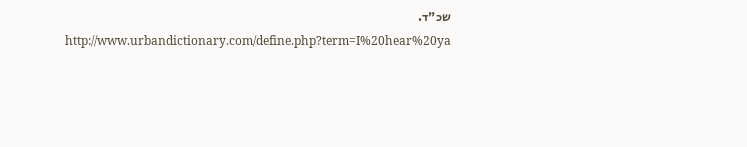שכ"ד.
http://www.urbandictionary.com/define.php?term=I%20hear%20ya